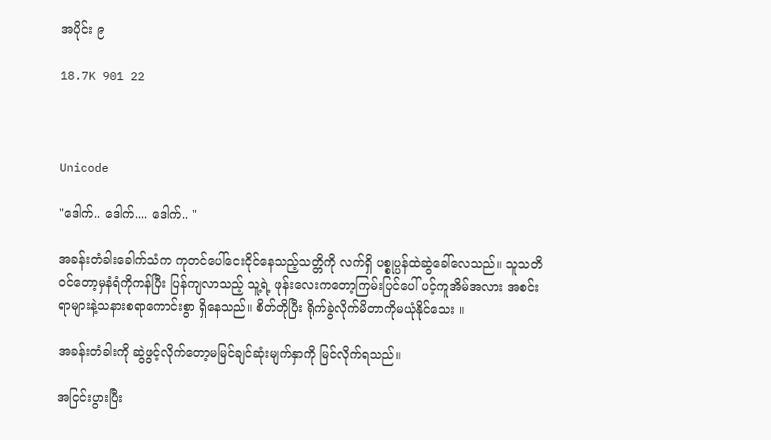အပိုင်း ၉

18.7K 901 22



Unicode

"ဒေါက်.. ဒေါက်.... ဒေါက်.. "

အခန်းတံခါးခေါက်သံက ကုတင်ပေါ်ငေးငိုင်နေသည့်သတ္တိကို လက်ရှိ ပစ္စုပ္ပန်ထဲဆွဲခေါ်လေသည်။ သူသတိဝင်တော့မှနံရံကိုကန်ပြီး ပြန်ကျလာသည့် သူ့ရဲ့ ဖုန်းလေးကတော့ကြမ်းပြင်ပေါ် ပင့်ကူအိမ်အလား အစင်းရာများနဲ့သနားစရာကောင်းစွာ ရှိနေသည်။ စိတ်တိုပြီး ရိုက်ခွဲလိုက်မိတာကိုမယုံနိုင်သေး ။

အခန်းတံခါးကို ဆွဲဖွင့်လိုက်တော့မမြင်ချင်ဆုံးမျက်နှာကို မြင်လိုက်ရသည်။

အငြင်းပွားပြီး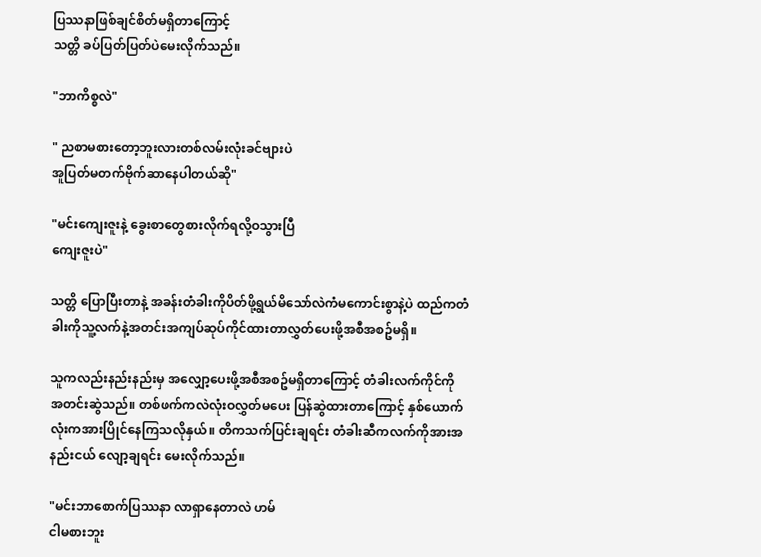ပြဿနာဖြစ်ချင်စိတ်မရှိတာကြောင့်
သတ္တိ ခပ်ပြတ်ပြတ်ပဲမေးလိုက်သည်။

"ဘာကိစ္စလဲ"

" ညစာမစားတော့ဘူးလားတစ်လမ်းလုံးခင်ဗျားပဲ
အူပြတ်မတက်ဗိုက်ဆာနေပါတယ်ဆို"

"မင်းကျေးဇူးနဲ့ ခွေးစာတွေစားလိုက်ရလို့ဝသွားပြီ
ကျေးဇူးပဲ"

သတ္တိ ပြောပြီးတာနဲ့ အခန်းတံခါးကိုပိတ်ဖို့ရွယ်မိသော်လဲကံမကောင်းစွာနဲ့ပဲ ထည်ကတံခါးကိုသူ့လက်နဲ့အတင်းအကျပ်ဆုပ်ကိုင်ထားတာလွှတ်ပေးဖို့အစီအစဥ်မရှိ။

သူကလည်းနည်းနည်းမှ အလျှော့ပေးဖို့အစီအစဥ်မရှိတာကြောင့် တံခါးလက်ကိုင်ကို အတင်းဆွဲသည်။ တစ်ဖက်ကလဲလုံးဝလွှတ်မပေး ပြန်ဆွဲထားတာကြောင့် နှစ်ယောက်လုံးကအားပြိုင်နေကြသလိုနှယ်။ တိကသက်ပြင်းချရင်း တံခါးဆီကလက်ကိုအားအနည်းငယ် လျော့ချရင်း မေးလိုက်သည်။

"မင်းဘာစောက်ပြဿနာ လာရှာနေတာလဲ ဟမ်
ငါမစားဘူး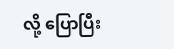လို့ ပြောပြီး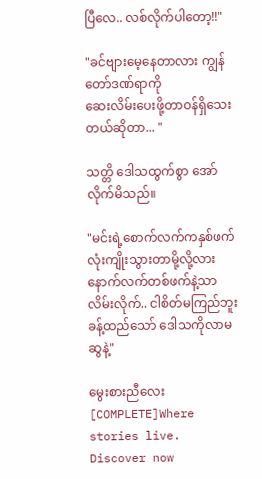ပြီလေ.. လစ်လိုက်ပါတော့!!"

"ခင်ဗျားမေ့နေတာလား ကျွန်တော်ဒဏ်ရာကို
ဆေးလိမ်းပေးဖို့တာဝန်ရှိသေးတယ်ဆိုတာ... "

သတ္တိ ဒေါသထွက်စွာ အော်လိုက်မိသည်။

"မင်းရဲ့စောက်လက်ကနှစ်ဖက်လုံးကျိုးသွားတာမို့လို့လား နောက်လက်တစ်ဖက်နဲ့သာလိမ်းလိုက်.. ငါစိတ်မကြည်ဘူး ခန့်ထည်သော် ဒေါသကိုလာမဆွနဲ့"

မွေးစားညီလေး [COMPLETE]Where stories live. Discover now